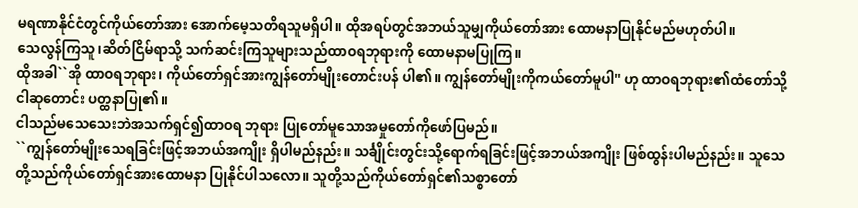မရဏာနိုင်ငံတွင်ကိုယ်တော်အား အောက်မေ့သတိရသူမရှိပါ။ ထိုအရပ်တွင်အဘယ်သူမျှကိုယ်တော်အား ထောမနာပြုနိုင်မည်မဟုတ်ပါ။
သေလွန်ကြသူ၊ဆိတ်ငြိမ်ရာသို့ သက်ဆင်းကြသူများသည်ထာဝရဘုရားကို ထောမနာမပြုကြ။
ထိုအခါ``အို ထာဝရဘုရား၊ ကိုယ်တော်ရှင်အားကျွန်တော်မျိုးတောင်းပန် ပါ၏။ ကျွန်တော်မျိုးကိုကယ်တော်မူပါ'' ဟု ထာဝရဘုရား၏ထံတော်သို့ငါဆုတောင်း ပတ္ထနာပြု၏။
ငါသည်မသေသေးဘဲအသက်ရှင်၍ထာဝရ ဘုရား ပြုတော်မူသောအမှုတော်ကိုဖော်ပြမည်။
``ကျွန်တော်မျိုးသေရခြင်းဖြင့်အဘယ်အကျိုး ရှိပါမည်နည်း။ သင်္ချိုင်းတွင်းသို့ရောက်ရခြင်းဖြင့်အဘယ်အကျိုး ဖြစ်ထွန်းပါမည်နည်း။ သူသေတို့သည်ကိုယ်တော်ရှင်အားထောမနာ ပြုနိုင်ပါသလော။ သူတို့သည်ကိုယ်တော်ရှင်၏သစ္စာတော်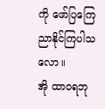ကို ဖော်ပြကြေညာနိုင်ကြပါသလော။
အို ထာဝရဘု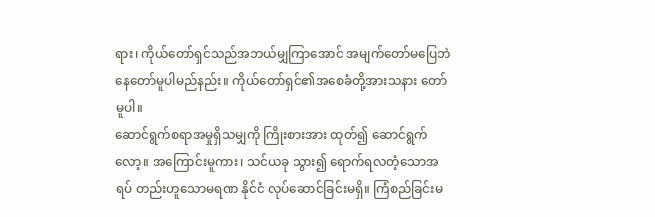ရား၊ ကိုယ်တော်ရှင်သည်အဘယ်မျှကြာအောင် အမျက်တော်မပြေဘဲနေတော်မူပါမည်နည်း။ ကိုယ်တော်ရှင်၏အစေခံတို့အားသနား တော်မူပါ။
ဆောင်ရွက်စရာအမှုရှိသမျှကို ကြိုးစားအား ထုတ်၍ ဆောင်ရွက်လော့။ အကြောင်းမူကား၊ သင်ယခု သွား၍ ရောက်ရလတံ့သောအရပ် တည်းဟူသောမရဏ နိုင်ငံ လုပ်ဆောင်ခြင်းမရှိ။ ကြံစည်ခြင်းမ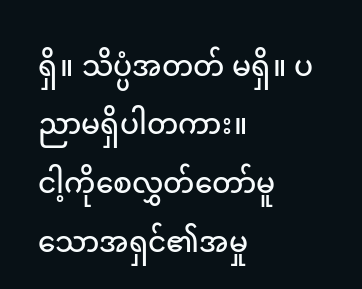ရှိ။ သိပ္ပံအတတ် မရှိ။ ပညာမရှိပါတကား။
ငါ့ကိုစေလွှတ်တော်မူသောအရှင်၏အမှု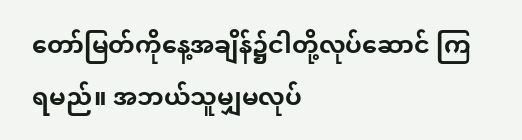တော်မြတ်ကိုနေ့အချိန်၌ငါတို့လုပ်ဆောင် ကြရမည်။ အဘယ်သူမျှမလုပ်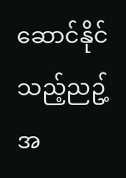ဆောင်နိုင် သည့်ညဥ့်အ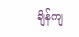ချိန်ကျ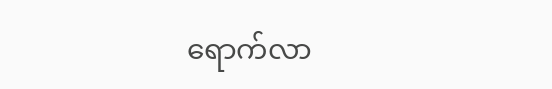ရောက်လာ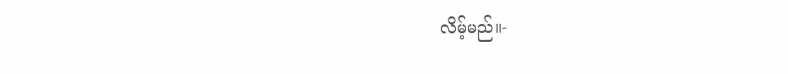လိမ့်မည်။-